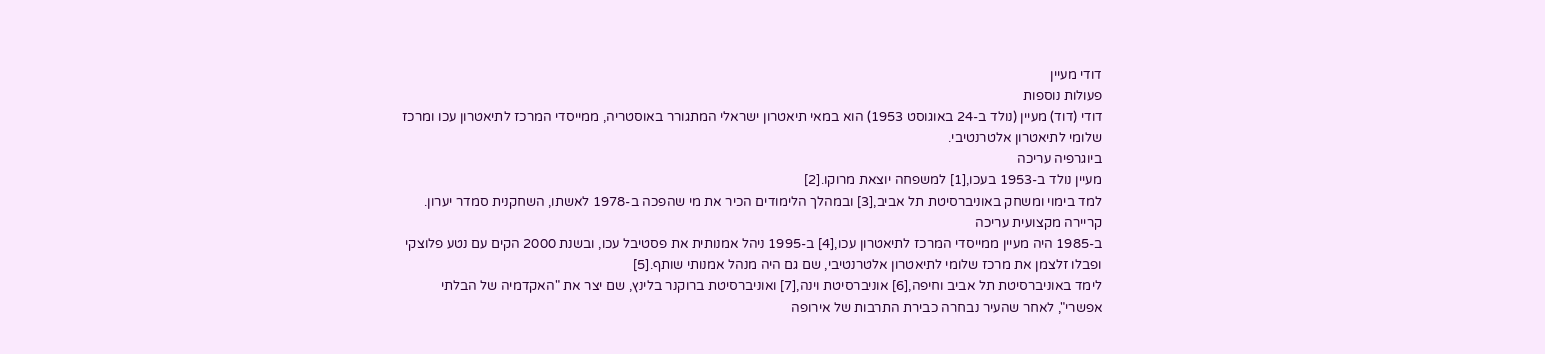דודי מעיין
פעולות נוספות
דודי (דוד) מעיין (נולד ב-24 באוגוסט 1953) הוא במאי תיאטרון ישראלי המתגורר באוסטריה, ממייסדי המרכז לתיאטרון עכו ומרכז שלומי לתיאטרון אלטרנטיבי.
ביוגרפיה עריכה
מעיין נולד ב-1953 בעכו,[1] למשפחה יוצאת מרוקו.[2]
למד בימוי ומשחק באוניברסיטת תל אביב,[3] ובמהלך הלימודים הכיר את מי שהפכה ב-1978 לאשתו, השחקנית סמדר יערון.
קריירה מקצועית עריכה
ב-1985 היה מעיין ממייסדי המרכז לתיאטרון עכו,[4] ב-1995 ניהל אמנותית את פסטיבל עכו, ובשנת 2000 הקים עם נטע פלוצקי ופבלו זלצמן את מרכז שלומי לתיאטרון אלטרנטיבי, שם גם היה מנהל אמנותי שותף.[5]
לימד באוניברסיטת תל אביב וחיפה,[6] אוניברסיטת וינה,[7] ואוניברסיטת ברוקנר בלינץ, שם יצר את "האקדמיה של הבלתי אפשרי", לאחר שהעיר נבחרה כבירת התרבות של אירופה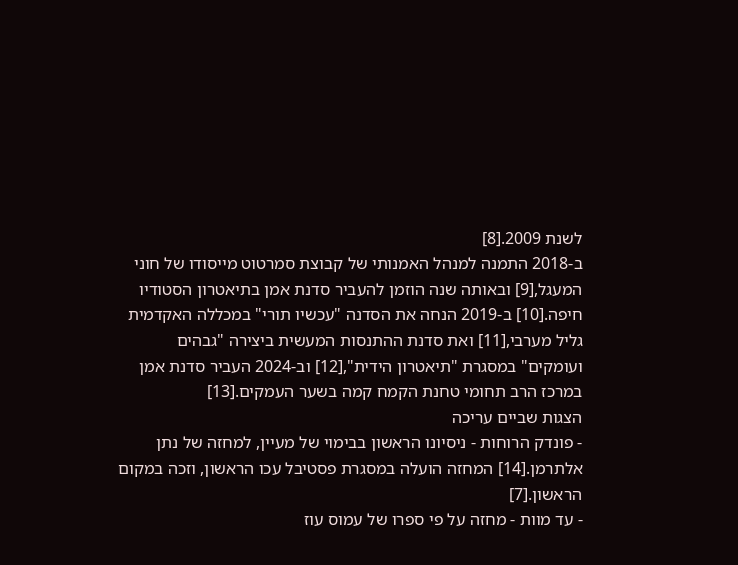לשנת 2009.[8]
ב-2018 התמנה למנהל האמנותי של קבוצת סמרטוט מייסודו של חוני המעגל,[9] ובאותה שנה הוזמן להעביר סדנת אמן בתיאטרון הסטודיו חיפה.[10] ב-2019 הנחה את הסדנה "עכשיו תורי" במכללה האקדמית גליל מערבי,[11] ואת סדנת ההתנסות המעשית ביצירה "גבהים ועומקים" במסגרת "תיאטרון הידית",[12] וב-2024 העביר סדנת אמן במרכז הרב תחומי טחנת הקמח קמה בשער העמקים.[13]
הצגות שביים עריכה
- פונדק הרוחות - ניסיונו הראשון בבימוי של מעיין, למחזה של נתן אלתרמן.[14] המחזה הועלה במסגרת פסטיבל עכו הראשון, וזכה במקום הראשון.[7]
- עד מוות - מחזה על פי ספרו של עמוס עוז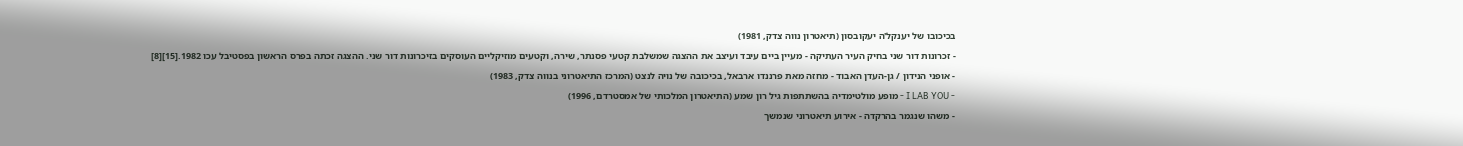בכיכובו של יענקל'ה יעקובסון (תיאטרון נווה צדק, 1981)
- זכרונות דור שני בחיק העיר העתיקה - מעיין ביים עיבד ועיצב את ההצגה שמשלבת קטעי פסנתר, שירה, וקטעים מוזיקליים העוסקים בזיכרונות דור שני. ההצגה זכתה בפרס הראשון בפסטיבל עכו 1982.[15][8]
- אופני הנידון / גן-העדן האבוד - מחזה מאת פרננדו ארבאל, בכיכובה של נויה לנצט (המרכז התיאטרוני בנווה צדק, 1983)
- I LAB YOU - מופע מולטימדיה בהשתתפות גיל רון שמע (התיאטרון המלכותי של אמסטרדם, 1996)
- משהו שנגמר בהרקדה - אירוע תיאטרוני שנמשך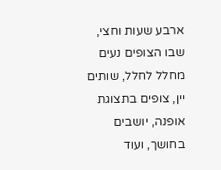ארבע שעות וחצי, שבו הצופים נעים מחלל לחלל, שותים יין, צופים בתצוגת אופנה, יושבים בחושך, ועוד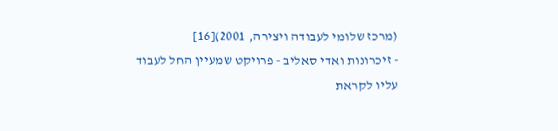(מרכז שלומי לעבודה ויצירה, 2001)[16]
- זיכרונות ואדי סאליב - פרויקט שמעיין החל לעבוד עליו לקראת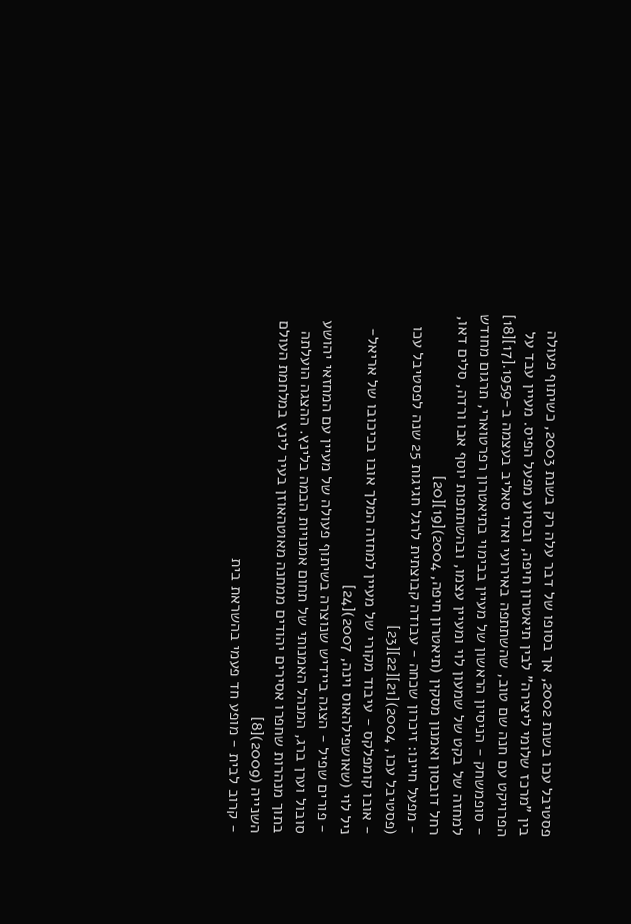פסטיבל עכו בשנת 2002, אך בסופו של דבר עלה רק בשנת 2003, כשיתוף פעולה בין "מרכז שלומי ליצירה" לבין תיאטרון חיפה, ובסיוע מפעל הפיס. מעיין עבד על הפרויקט עם חנה שם טוב, שהשתתפה באירועי ואדי סאליב בעצמה ב-1959.[17][18]
- סופמשחק - הניסיון הראשון של מעיין בבימוי בתיאטרון רפרטוארי, תרגום מחודש למחזה של בקט של שמעון לוי ומעיין עצמו, ובהשתתפות יוסף אבו ורדה, סלים דאו, רחל דובסון ואמנון מסקין (תיאטרון חיפה, 2004)[19][20]
- מפעל חיינו: זיכרון שכחה - עבודה קבוצתית לרגל חגיגות 25 שנה לפסטיבל עכו (פסטיבל עכו, 2004)[21][22][23]
- אובו קומפלקס - עיבוד מקורי של מעיין למחזה המלך אובו בכיכובו של אריאל-ניל לוי (שאושפילהאוס וינה, 2007)[24]
- פורים שפיל - הצגה ביידיש שנוצרה בשיתוף פעולה של מעיין עם המחזאי יהושע סובול וערן ברג, המנהל האמנותי של תחום אמנויות הבמה בלינץ. ההצגה הועלתה בתוך מנהרות שחפרו אסירים יהודים ממחנה מאוטהאוזן בעיר לינץ במלחמת העולם השנייה (2009)[8]
- קרוב לבית - מופע חד פעמי בהשראת בית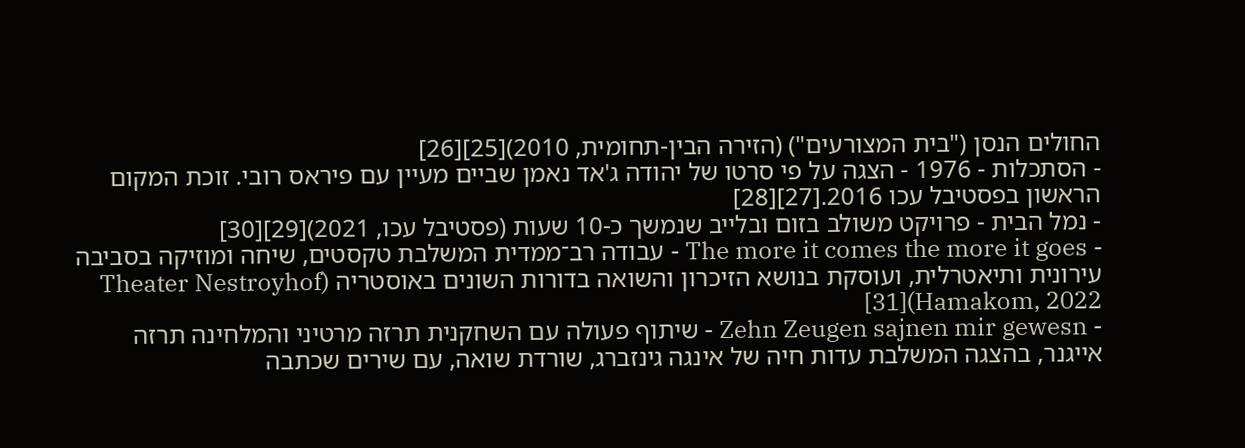החולים הנסן ("בית המצורעים") (הזירה הבין-תחומית, 2010)[25][26]
- הסתכלות - 1976 - הצגה על פי סרטו של יהודה ג'אד נאמן שביים מעיין עם פיראס רובי. זוכת המקום הראשון בפסטיבל עכו 2016.[27][28]
- נמל הבית - פרויקט משולב בזום ובלייב שנמשך כ-10 שעות (פסטיבל עכו, 2021)[29][30]
- The more it comes the more it goes - עבודה רב־ממדית המשלבת טקסטים, שיחה ומוזיקה בסביבה עירונית ותיאטרלית, ועוסקת בנושא הזיכרון והשואה בדורות השונים באוסטריה (Theater Nestroyhof Hamakom, 2022)[31]
- Zehn Zeugen sajnen mir gewesn - שיתוף פעולה עם השחקנית תרזה מרטיני והמלחינה תרזה אייגנר, בהצגה המשלבת עדות חיה של אינגה גינזברג, שורדת שואה, עם שירים שכתבה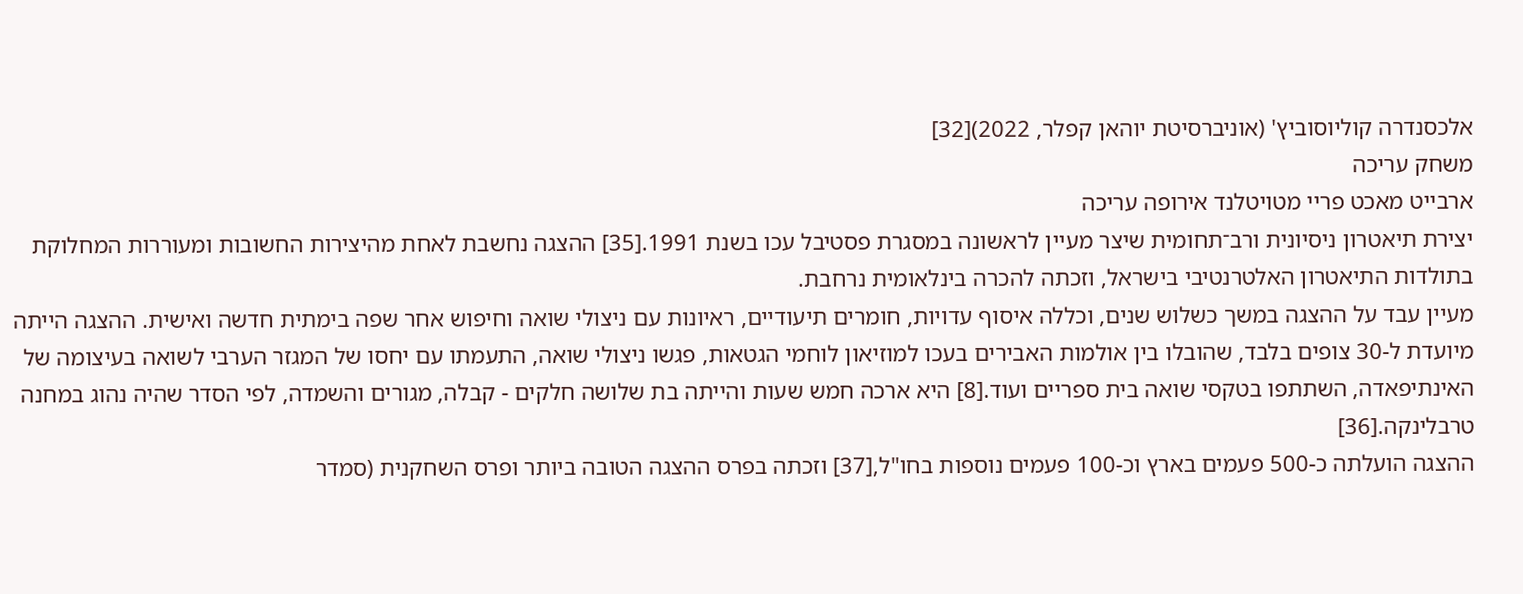אלכסנדרה קוליוסוביץ' (אוניברסיטת יוהאן קפלר, 2022)[32]
משחק עריכה
ארבייט מאכט פריי מטויטלנד אירופה עריכה
יצירת תיאטרון ניסיונית ורב־תחומית שיצר מעיין לראשונה במסגרת פסטיבל עכו בשנת 1991.[35] ההצגה נחשבת לאחת מהיצירות החשובות ומעוררות המחלוקת בתולדות התיאטרון האלטרנטיבי בישראל, וזכתה להכרה בינלאומית נרחבת.
מעיין עבד על ההצגה במשך כשלוש שנים, וכללה איסוף עדויות, חומרים תיעודיים, ראיונות עם ניצולי שואה וחיפוש אחר שפה בימתית חדשה ואישית. ההצגה הייתה מיועדת ל-30 צופים בלבד, שהובלו בין אולמות האבירים בעכו למוזיאון לוחמי הגטאות, פגשו ניצולי שואה, התעמתו עם יחסו של המגזר הערבי לשואה בעיצומה של האינתיפאדה, השתתפו בטקסי שואה בית ספריים ועוד.[8] היא ארכה חמש שעות והייתה בת שלושה חלקים - קבלה, מגורים והשמדה, לפי הסדר שהיה נהוג במחנה טרבלינקה.[36]
ההצגה הועלתה כ-500 פעמים בארץ וכ-100 פעמים נוספות בחו"ל,[37] וזכתה בפרס ההצגה הטובה ביותר ופרס השחקנית (סמדר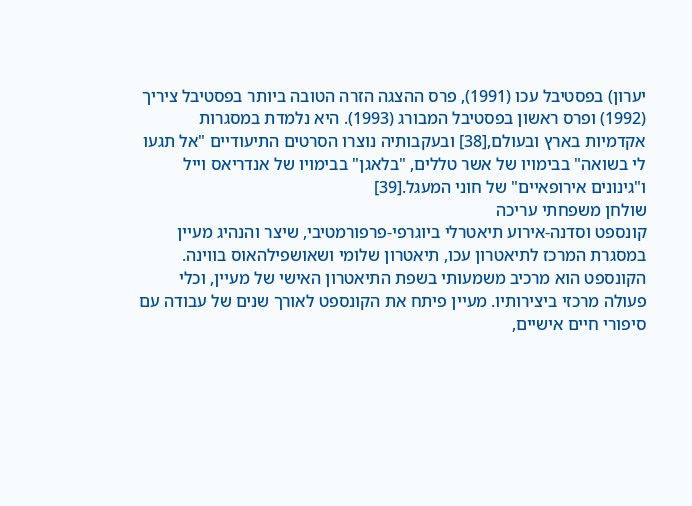יערון) בפסטיבל עכו (1991), פרס ההצגה הזרה הטובה ביותר בפסטיבל ציריך (1992) ופרס ראשון בפסטיבל המבורג (1993). היא נלמדת במסגרות אקדמיות בארץ ובעולם,[38] ובעקבותיה נוצרו הסרטים התיעודיים "אל תגעו לי בשואה" בבימויו של אשר טללים, "בלאגן" בבימויו של אנדריאס וייל ו"גינונים אירופאיים" של חוני המעגל.[39]
שולחן משפחתי עריכה
קונספט וסדנה-אירוע תיאטרלי ביוגרפי-פרפורמטיבי, שיצר והנהיג מעיין במסגרת המרכז לתיאטרון עכו, תיאטרון שלומי ושאושפילהאוס בווינה. הקונספט הוא מרכיב משמעותי בשפת התיאטרון האישי של מעיין, וכלי פעולה מרכזי ביצירותיו. מעיין פיתח את הקונספט לאורך שנים של עבודה עם סיפורי חיים אישיים,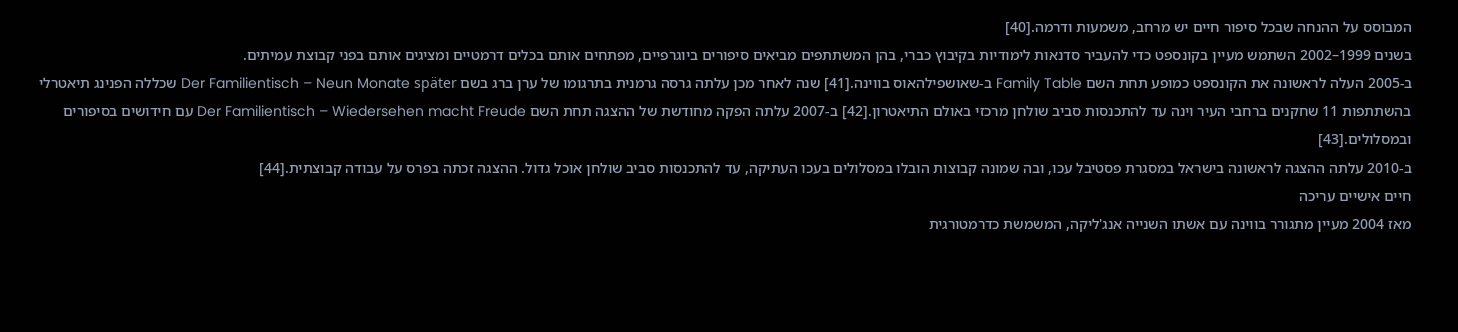המבוסס על ההנחה שבכל סיפור חיים יש מרחב, משמעות ודרמה.[40]
בשנים 1999–2002 השתמש מעיין בקונספט כדי להעביר סדנאות לימודיות בקיבוץ כברי, בהן המשתתפים מביאים סיפורים ביוגרפיים, מפתחים אותם בכלים דרמטיים ומציגים אותם בפני קבוצת עמיתים.
ב-2005 העלה לראשונה את הקונספט כמופע תחת השם Family Table ב-שאושפילהאוס בווינה.[41] שנה לאחר מכן עלתה גרסה גרמנית בתרגומו של ערן ברג בשם Der Familientisch – Neun Monate später שכללה הפנינג תיאטרלי בהשתתפות 11 שחקנים ברחבי העיר וינה עד להתכנסות סביב שולחן מרכזי באולם התיאטרון.[42] ב-2007 עלתה הפקה מחודשת של ההצגה תחת השם Der Familientisch – Wiedersehen macht Freude עם חידושים בסיפורים ובמסלולים.[43]
ב-2010 עלתה ההצגה לראשונה בישראל במסגרת פסטיבל עכו, ובה שמונה קבוצות הובלו במסלולים בעכו העתיקה, עד להתכנסות סביב שולחן אוכל גדול. ההצגה זכתה בפרס על עבודה קבוצתית.[44]
חיים אישיים עריכה
מאז 2004 מעיין מתגורר בווינה עם אשתו השנייה אנג'ליקה, המשמשת כדרמטורגית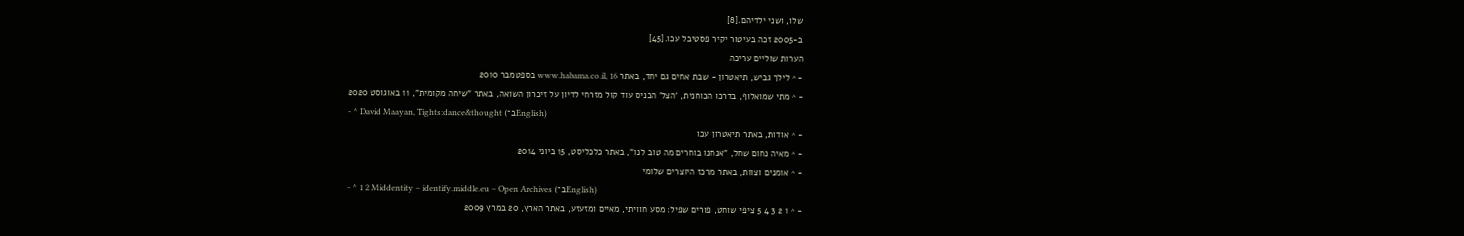שלו, ושני ילדיהם.[8]
ב-2005 זכה בעיטור יקיר פסטיבל עכו.[45]
הערות שוליים עריכה
- ^ לילך גביש, תיאטרון - שבת אחים גם יחד, באתר www.habama.co.il, 16 בספטמבר 2010
- ^ מתי שמואלוף, בדרכו הכוחנית, 'הצל' הכניס עוד קול מזרחי לדיון על זיכרון השואה, באתר "שיחה מקומית", 11 באוגוסט 2020
- ^ David Maayan, Tights:dance&thought (ב־English)
- ^ אודות, באתר תיאטרון עכו
- ^ מאיה נחום שחל, "אנחנו בוחרים מה טוב לנו", באתר כלכליסט, 15 ביוני 2014
- ^ אומנים וצוות, באתר מרכז היוצרים שלומי
- ^ 1 2 Middentity – identify.middle.eu – Open Archives (ב־English)
- ^ 1 2 3 4 5 ציפי שוחט, פורים שפיל: מסע חוויתי, מאיים ומזעזע, באתר הארץ, 20 במרץ 2009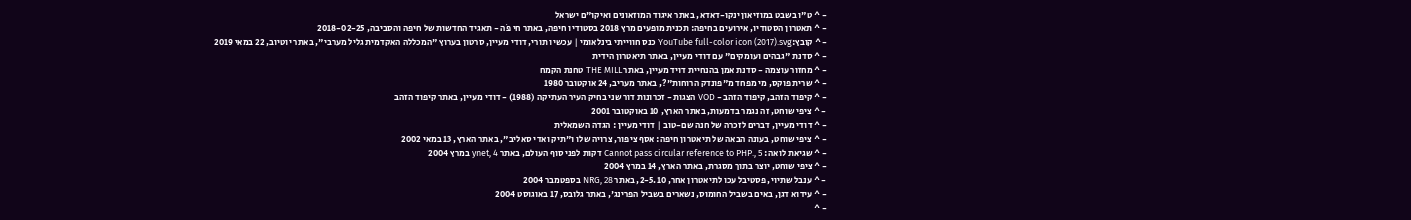- ^ ט"ו בשבט במוזיאון ינקו-דאדא, באתר איגוד המוזאונים ואיקו"ם ישראל
- ^ תאטרון הסטודיו, אירועים בחיפה: תכנית מופעים מרץ 2018 בסטודיו חיפה, באתר חי פֹּה - תאגיד החדשות של חיפה והסביבה, 2018-02-25
- ^ קובץ:YouTube full-color icon (2017).svg כנס חווייתי בינלאומי | עכשיו תורי, דודי מעיין, סרטון בערוץ "המכללה האקדמית גליל מערבי", באתר יוטיוב, 22 במאי 2019
- ^ סדנת "גבהים ועומקים" עם דודי מעיין, באתר תיאטרון הידית
- ^ מחזור עוצמה - סדנת אמן בהנחיית דויד מעיין, באתר THE MILL טחנת הקמח
- ^ שרית פוקס, מי מפחד מ"פונדק הרוחות"?, באתר מעריב, 24 אוקטובר 1980
- ^ קיפוד הזהב, קיפוד הזהב - VOD הצגות - זכרונות דור שני בחיק העיר העתיקה (1988) - דודי מעיין, באתר קיפוד הזהב
- ^ ציפי שוחט, זה נגמר בדמעות, באתר הארץ, 10 באוקטובר 2001
- ^ דודי מעיין, דברים לזכרה של חנה שם-טוב | דודי מעיין : הגדה השמאלית
- ^ ציפי שוחט, בעונה הבאה של תיאטרון חיפה: אסף ציפור, צרויה שלו ו"תיק ואדי סאליב", באתר הארץ, 13 במאי 2002
- ^ שגיאת לואה: Cannot pass circular reference to PHP., 5 דקות לפני סוף העולם, באתר ynet, 4 במרץ 2004
- ^ ציפי שוחט, יוצר בתוך מסגרת, באתר הארץ, 14 במרץ 2004
- ^ ענבל שתיוי, פסטיבל עכו לתיאטרון אחר, 2-5.10, באתר NRG, 28 בספטמבר 2004
- ^ עידוא דגן, באים בשביל החומוס, נשארים בשביל הפרינג', באתר גלובס, 17 באוגוסט 2004
- ^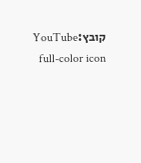קובץ:YouTube full-color icon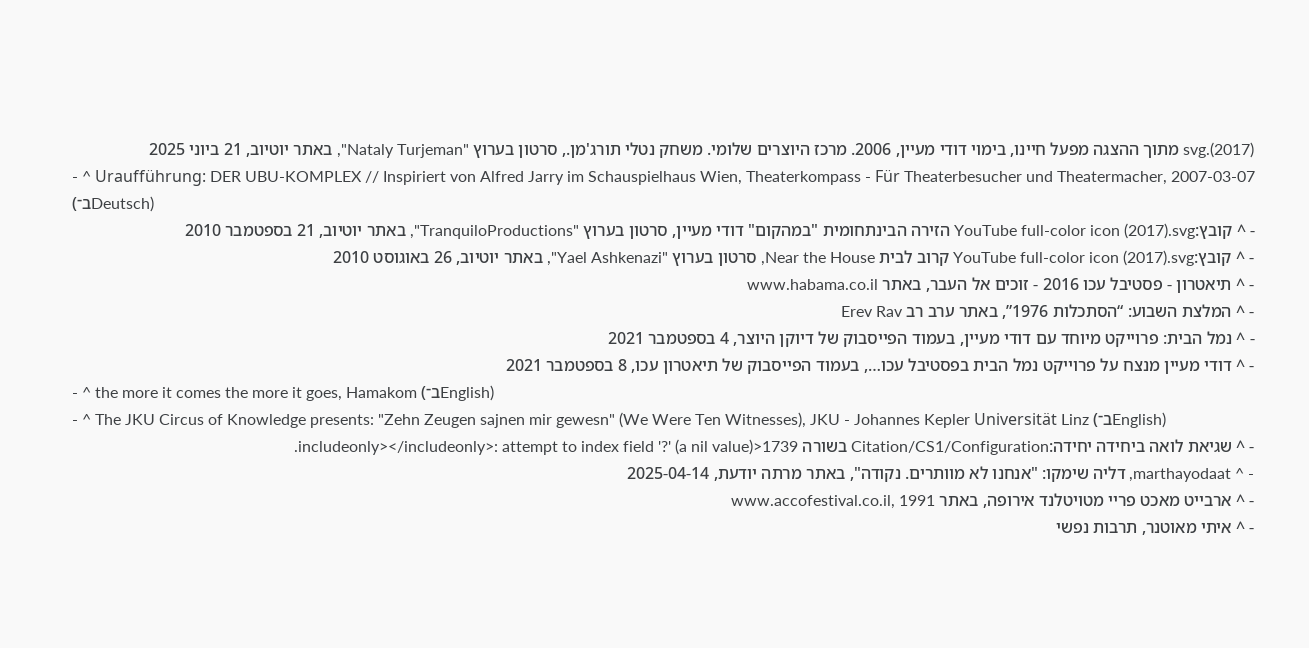(2017).svg מתוך ההצגה מפעל חיינו, בימוי דודי מעיין, 2006. מרכז היוצרים שלומי. משחק נטלי תורג'מן., סרטון בערוץ "Nataly Turjeman", באתר יוטיוב, 21 ביוני 2025
- ^ Uraufführung: DER UBU-KOMPLEX // Inspiriert von Alfred Jarry im Schauspielhaus Wien, Theaterkompass - Für Theaterbesucher und Theatermacher, 2007-03-07 (ב־Deutsch)
- ^ קובץ:YouTube full-color icon (2017).svg הזירה הבינתחומית "במהקום" דודי מעיין, סרטון בערוץ "TranquiloProductions", באתר יוטיוב, 21 בספטמבר 2010
- ^ קובץ:YouTube full-color icon (2017).svg קרוב לבית Near the House, סרטון בערוץ "Yael Ashkenazi", באתר יוטיוב, 26 באוגוסט 2010
- ^ תיאטרון - פסטיבל עכו 2016 - זוכים אל העבר, באתר www.habama.co.il
- ^ המלצת השבוע: “הסתכלות 1976”, באתר ערב רב Erev Rav
- ^ נמל הבית: פרוייקט מיוחד עם דודי מעיין, בעמוד הפייסבוק של דיוקן היוצר, 4 בספטמבר 2021
- ^ דודי מעיין מנצח על פרוייקט נמל הבית בפסטיבל עכו…, בעמוד הפייסבוק של תיאטרון עכו, 8 בספטמבר 2021
- ^ the more it comes the more it goes, Hamakom (ב־English)
- ^ The JKU Circus of Knowledge presents: "Zehn Zeugen sajnen mir gewesn" (We Were Ten Witnesses), JKU - Johannes Kepler Universität Linz (ב־English)
- ^ שגיאת לואה ביחידה יחידה:Citation/CS1/Configuration בשורה 1739<includeonly></includeonly>: attempt to index field '?' (a nil value).
- ^ marthayodaat, דליה שימקו: "אנחנו לא מוותרים. נקודה", באתר מרתה יודעת, 2025-04-14
- ^ ארבייט מאכט פריי מטויטלנד אירופה, באתר www.accofestival.co.il, 1991
- ^ איתי מאוטנר, תרבות נפשי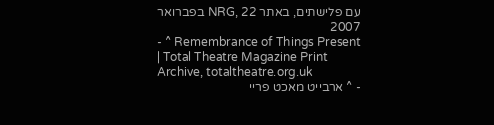עם פלישתים, באתר NRG, 22 בפברואר 2007
- ^ Remembrance of Things Present | Total Theatre Magazine Print Archive, totaltheatre.org.uk
- ^ ארבייט מאכט פריי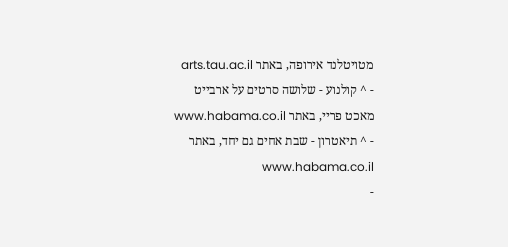מטויטלנד אירופה, באתר arts.tau.ac.il
- ^ קולנוע - שלושה סרטים על ארבייט מאכט פריי, באתר www.habama.co.il
- ^ תיאטרון - שבת אחים גם יחד, באתר www.habama.co.il
-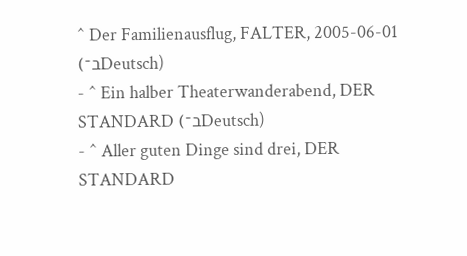^ Der Familienausflug, FALTER, 2005-06-01 (ב־Deutsch)
- ^ Ein halber Theaterwanderabend, DER STANDARD (ב־Deutsch)
- ^ Aller guten Dinge sind drei, DER STANDARD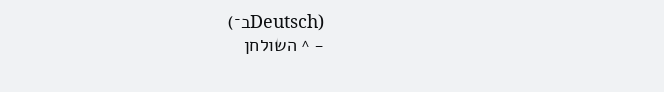(ב־Deutsch)
- ^ השולחן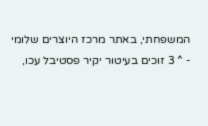המשפחתי, באתר מרכז היוצרים שלומי
- ^ 3 זוכים בעיטור יקיר פסטיבל עכו,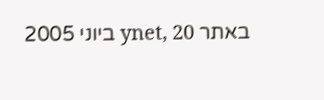באתר ynet, 20 ביוני 2005